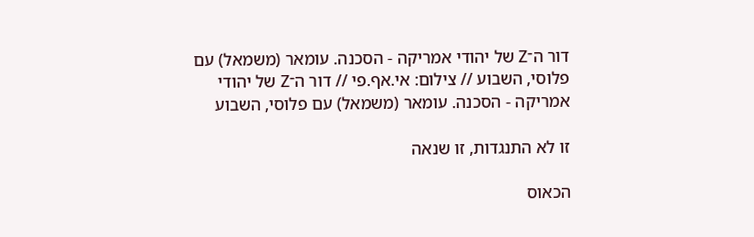דור ה־Z של יהודי אמריקה - הסכנה. עומאר (משמאל) עם פלוסי, השבוע // צילום: אי.אף.פי // דור ה־Z של יהודי אמריקה - הסכנה. עומאר (משמאל) עם פלוסי, השבוע

זו לא התנגדות, זו שנאה

הכאוס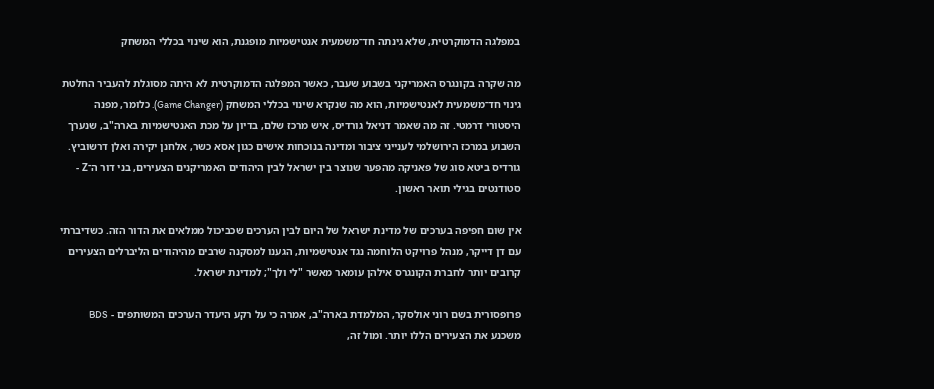במפלגה הדמוקרטית, שלא גינתה חד־משמעית אנטישמיות מופגנת, הוא שינוי בכללי המשחק

מה שקרה בקונגרס האמריקני בשבוע שעבר, כאשר המפלגה הדמוקרטית לא היתה מסוגלת להעביר החלטת גינוי חד־משמעית לאנטישמיות, הוא מה שנקרא שינוי בכללי המשחק (Game Changer). כלומר, מפנה היסטורי דרמטי. זה מה שאמר דניאל גורדיס, איש מרכז שלם, בדיון על מכת האנטישמיות בארה"ב, שנערך השבוע במרכז הירושלמי לענייני ציבור ומדינה בנוכחות אישים כגון אסא כשר, אלחנן יקירה ואלן דרשוביץ. גורדיס ביטא סוג של פאניקה מהפער שנוצר בין ישראל לבין היהודים האמריקנים הצעירים, בני דור ה־Z - סטודנטים בגילי תואר ראשון.

אין שום חפיפה בערכים של מדינת ישראל של היום לבין הערכים שכביכול ממלאים את הדור הזה. כשדיברתי עם דן דייקר, מנהל פרויקט הלוחמה נגד אנטישמיות, הגענו למסקנה שרבים מהיהודים הליברלים הצעירים קרובים יותר לחברת הקונגרס אילהן עומאר מאשר "לי ולך"; למדינת ישראל.

פרופסורית בשם רוני אולסקר, המלמדת בארה"ב, אמרה כי על רקע היעדר הערכים המשותפים - BDS משכנע את הצעירים הללו יותר. ומול זה,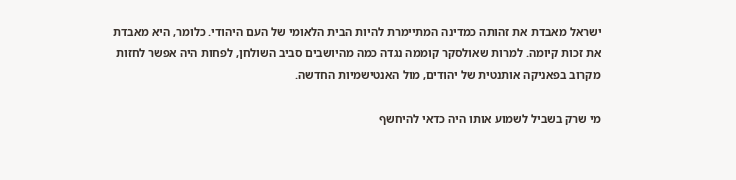ישראל מאבדת את זהותה כמדינה המתיימרת להיות הבית הלאומי של העם היהודי. כלומר, היא מאבדת את זכות קיומה. למרות שאולסקר קוממה נגדה כמה מהיושבים סביב השולחן, לפחות היה אפשר לחזות מקרוב בפאניקה אותנטית של יהודים, מול האנטישמיות החדשה.

מי שרק בשביל לשמוע אותו היה כדאי להיחשף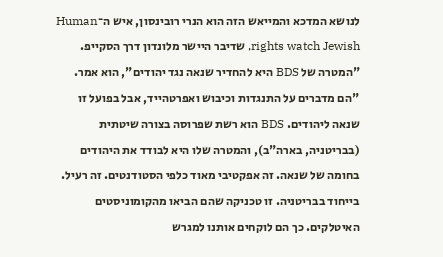לנושא המדכא והמייאש הזה הוא הנרי רובינסון, איש ה־Human rights watch Jewish, שדיבר היישר מלונדון דרך הסקייפ. "המטרה של BDS היא להחדיר שנאה נגד יהודים", הוא אמר. "הם מדברים על התנגדות וכיבוש ואפרטהייד, אבל בפועל זו שנאה ליהודים. BDS הוא רשת שפרוסה בצורה שיטתית (בבריטניה, בארה"ב), והמטרה שלו היא לבודד את היהודים בחומה של שנאה. זה אפקטיבי מאוד כלפי הסטודנטים. זה רעיל. בייחוד בבריטניה. זו טכניקה שהם הביאו מהקומוניסטים האיטלקים. כך הם לוקחים אותנו למגרש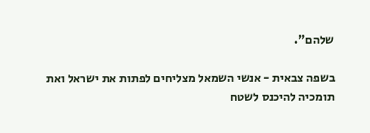שלהם".

בשפה צבאית - אנשי השמאל מצליחים לפתות את ישראל ואת תומכיה להיכנס לשטח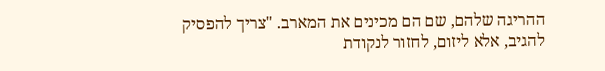ההריגה שלהם, שם הם מכינים את המארב. "צריך להפסיק להגיב, אלא ליזום, לחזור לנקודת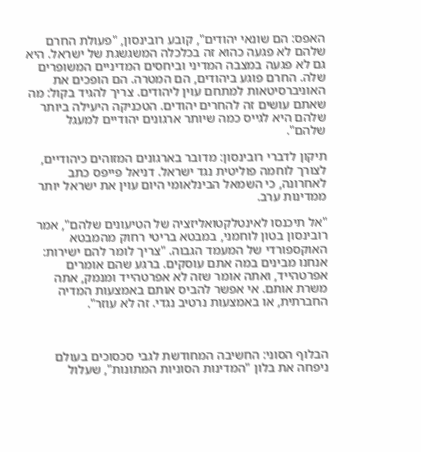האפס: הם שונאי יהודים", קובע רובינסון, "פעולת החרם שלהם לא פגעה כהוא זה בכלכלה המשגשגת של ישראל. היא גם לא פגעה במצבה המדיני וביחסים המדיניים המשופרים שלה. החרם פוגע ביהודים, הם המטרה. הם הופכים את האוניברסיטאות למתחם עוין ליהודים. צריך להגיד בקול: מה שאתם עושים זה להחרים יהודים. הטכניקה היעילה ביותר שלהם היא לגייס כמה שיותר ארגונים יהודיים למעגל שלהם".

תיקון לדברי רובינסון: מדובר בארגונים המזוהים כיהודיים, לצורך לוחמה פוליטית נגד ישראל. דניאל פייפס כתב לאחרונה, כי השמאל הבינלאומי היום עוין את ישראל יותר ממדינות ערב.

"אל תיכנסו לאינטלקטואליזציה של הטיעונים שלהם", אמר רובינסון בטון לוחמני, במבטא בריטי רחוק מהמבטא האוקספורדי של המעמד הגבוה. "צריך לומר להם ישירות: אנחנו מבינים במה אתם עוסקים. ברגע שהם אומרים אפרטהייד, ואתה אומר שזה לא אפרטהייד ומנמק, אתה משרת אותם. אי אפשר להביס אותם באמצעות המדיה החברתית, או באמצעות נרטיב נגדי. זה לא עוזר".



הבלוף הסוני: החשיבה המחודשת לגבי סכסוכים בעולם ניפחה את בלון "המדינות הסוניות המתונות", שעלול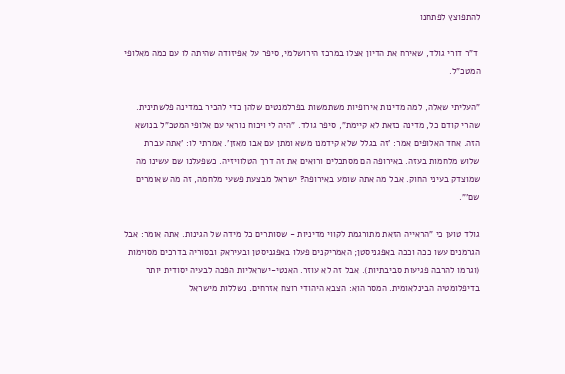להתפוצץ לפתחנו

 ד"ר דורי גולד, שאירח את הדיון אצלו במרכז הירושלמי, סיפר על אפיזודה שהיתה לו עם כמה מאלופי המטכ"ל.

"העליתי שאלה, למה מדינות אירופיות משתמשות בפרלמנטים שלהן כדי להכיר במדינה פלשתינית. שהרי קודם כל, מדינה כזאת לא קיימת", סיפר גולד. "היה לי ויכוח נוראי עם אלופי המטכ"ל בנושא הזה. אחד האלופים אמר: 'זה בגלל שלא קידמנו משא ומתן עם אבו מאזן'. אמרתי לו: 'אתה עברת שלוש מלחמות בעזה. באירופה הם מסתכלים ורואים את זה דרך הטלוויזיה. כשפעלנו שם עשינו מה שמוצדק בעיני החוק. אבל מה אתה שומע באירופה? ישראל מבצעת פשעי מלחמה, זה מה שאומרים שם'".

גולד טוען כי "הראייה הזאת מתורגמת לקווי מדיניות - שסותרים כל מידה של הגינות. אתה אומר: אבל הגרמנים עשו ככה וככה באפגניסטן; האמריקנים פעלו באפגניסטן ובעיראק ובסוריה בדרכים מסוימות (וגרמו להרבה פגיעות סביבתיות). אבל זה לא עוזר. האנטי-ישראליות הפכה לבעיה יסודית יותר בדיפלומטיה הבינלאומית. המסר הוא: הצבא היהודי רוצח אזרחים. נשללות מישראל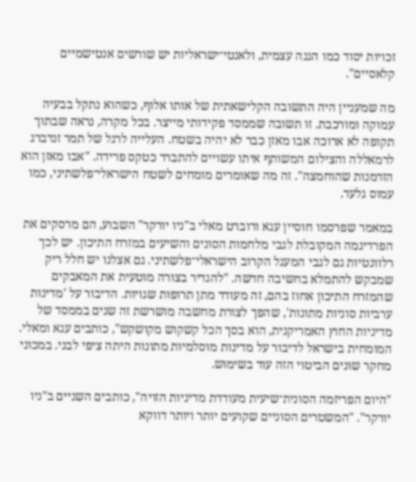זכויות יסוד כמו הגנה עצמית, ולאנטי־ישראליות יש שורשים אנטישמיים קלאסיים".

מה שמעניין היה התשובה הקלישאתית של אותו אלוף, כשהוא נתקל בבעיה עמוקה ומורכבת. זו תשובה שממסד פקידותי מייצר. בכל מקרה, נראה שבתוך תקופה לא ארוכה אבו מאזן כבר לא יהיה בשטח. העלייה לרגל של תמר זנדברג לרמאללה והצילום המשותף איתו עשויים להתברר כטקס פרידה. "אבו מאזן הוא הזדמנות שהוחמצה". זה מה שאומרים מומחים לשטח הישראלי־פלשתיני, כמו עמוס גלעד.

במאמר שפרסמו חוסיין עגא ורוברט מאלי ב"ניו יורקר" השבוע, הם מרסקים את הפרדיגמה המקובלת לגבי מלחמות הסונים והשיעים במזרח התיכון. יש לכך רלוונטיות גם לגבי המעגל הקרוב הישראלי־פלשתיני. גם אצלנו יש חלל ריק שמבקש להתמלא בחשיבה חדשה. "להגדיר בצורה מוטעית את המאבקים שהמזרח התיכון אחוז בהם, זה מעודד מתן תרופות שגויות. הדיבור על 'מדינות ערביות סוניות מתונות', שהפך לצורת מחשבה מושרשת זה שנים בממסד של מדיניות החוץ האמריקנית, הוא בסך הכל קשקוש מקושקש", כותבים עגא ומאלי. המומחית בישראל לדיבור על מדינות מוסלמיות מתונות היתה ציפי לבני. במכוני מחקר שונים הביטוי הזה עוד בשימוש.

"היום הפריזמה הסונית־שיעית מעודדת מדיניות הזויה", כותבים השניים ב"ניו יורקר". "המשטרים הסוניים שקועים יותר ויותר דווקא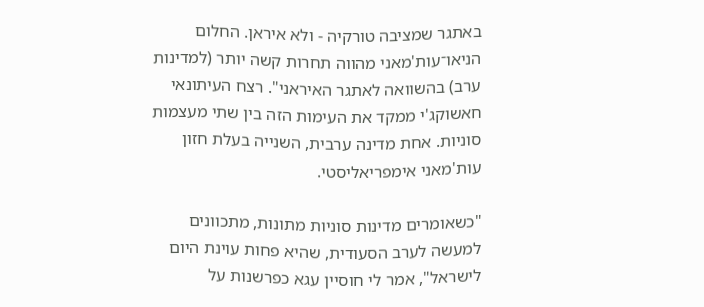באתגר שמציבה טורקיה - ולא איראן. החלום הניאו־עות'מאני מהווה תחרות קשה יותר (למדינות ערב) בהשוואה לאתגר האיראני". רצח העיתונאי חאשוקג'י ממקד את העימות הזה בין שתי מעצמות סוניות. אחת מדינה ערבית, השנייה בעלת חזון עות'מאני אימפריאליסטי.

"כשאומרים מדינות סוניות מתונות, מתכוונים למעשה לערב הסעודית, שהיא פחות עוינת היום לישראל", אמר לי חוסיין עגא כפרשנות על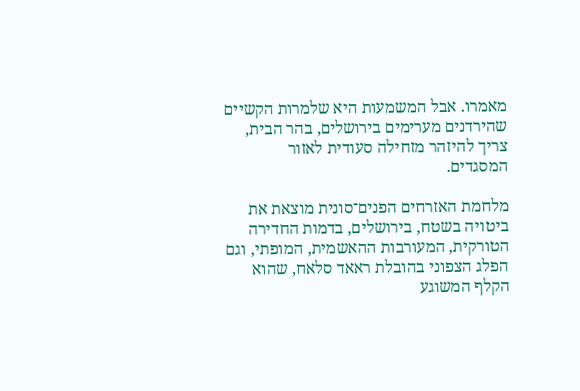מאמרו. אבל המשמעות היא שלמרות הקשיים שהירדנים מערימים בירושלים, בהר הבית, צריך להיזהר מזחילה סעודית לאזור המסגדים.

מלחמת האזרחים הפנים־סונית מוצאת את ביטויה בשטח, בירושלים, בדמות החדירה הטורקית, המעורבות ההאשמית, המופתי, וגם הפלג הצפוני בהובלת ראאד סלאח, שהוא הקלף המשוגע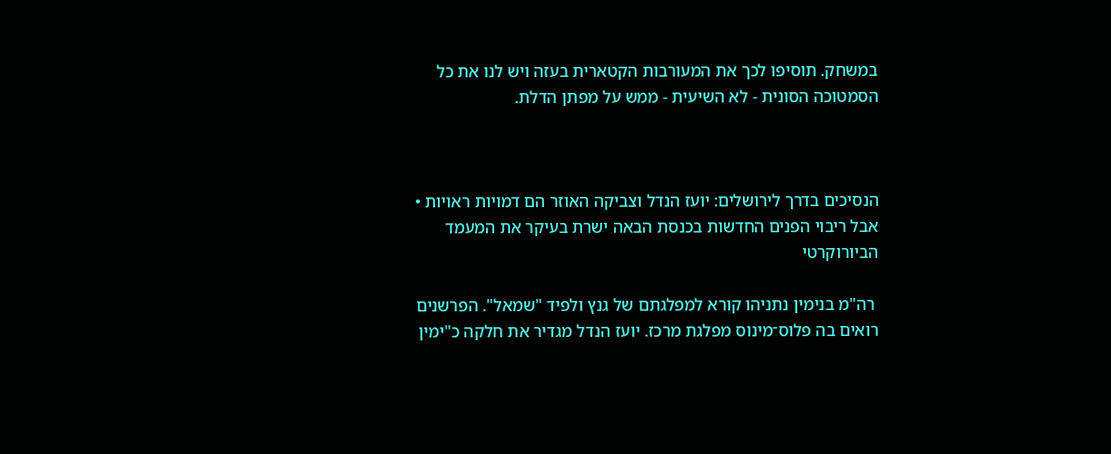במשחק. תוסיפו לכך את המעורבות הקטארית בעזה ויש לנו את כל הסמטוכה הסונית - לא השיעית - ממש על מפתן הדלת.



הנסיכים בדרך לירושלים: יועז הנדל וצביקה האוזר הם דמויות ראויות • אבל ריבוי הפנים החדשות בכנסת הבאה ישרת בעיקר את המעמד הביורוקרטי

 רה"מ בנימין נתניהו קורא למפלגתם של גנץ ולפיד "שמאל". הפרשנים רואים בה פלוס־מינוס מפלגת מרכז. יועז הנדל מגדיר את חלקה כ"ימין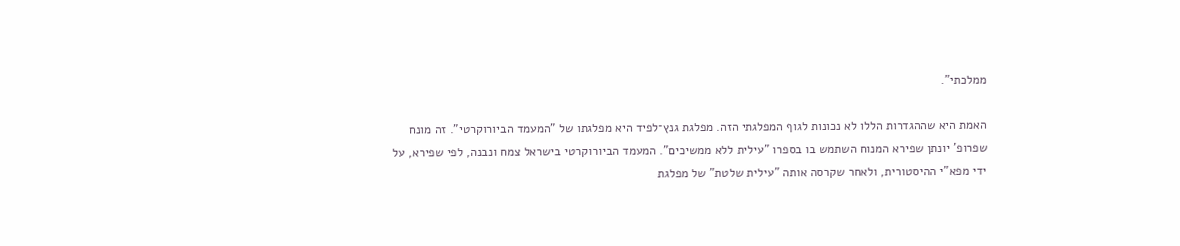ממלכתי".

האמת היא שההגדרות הללו לא נכונות לגוף המפלגתי הזה. מפלגת גנץ־לפיד היא מפלגתו של "המעמד הביורוקרטי". זה מונח שפרופ' יונתן שפירא המנוח השתמש בו בספרו "עילית ללא ממשיכים". המעמד הביורוקרטי בישראל צמח ונבנה, לפי שפירא, על ידי מפא"י ההיסטורית, ולאחר שקרסה אותה "עילית שלטת" של מפלגת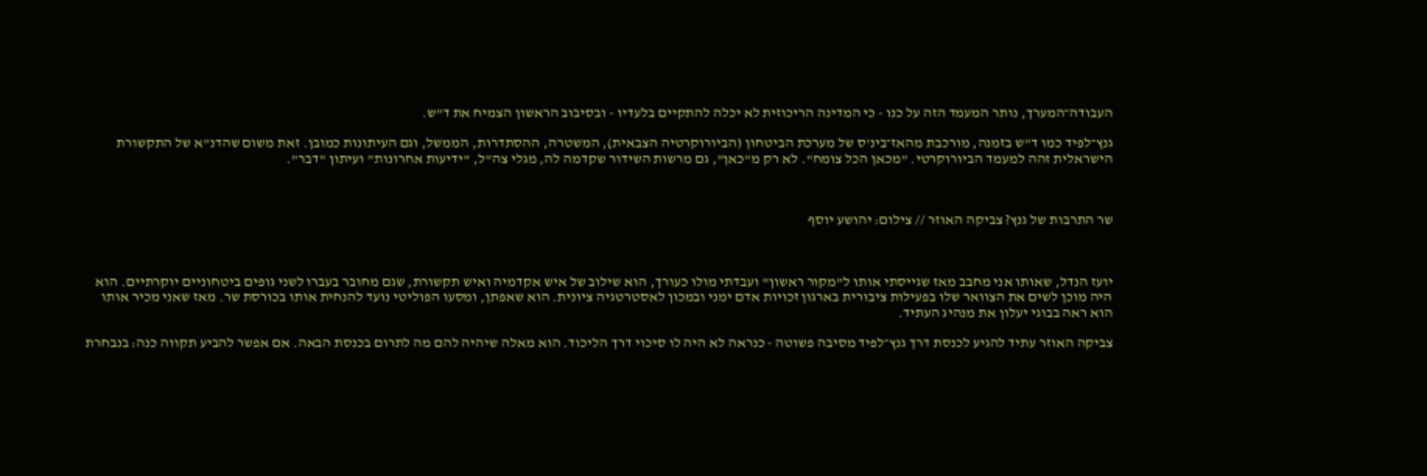העבודה־המערך, נותר המעמד הזה על כנו - כי המדינה הריכוזית לא יכלה להתקיים בלעדיו - ובסיבוב הראשון הצמיח את ד"ש.

גנץ־לפיד כמו ד"ש בזמנה, מורכבת מהאז־בינ'ס של מערכת הביטחון (הביורוקרטיה הצבאית), המשטרה, ההסתדרות, הממשל, וגם העיתונות כמובן. זאת משום שהדנ"א של התקשורת הישראלית זהה למעמד הביורוקרטי. "מכאן הכל צומח". לא רק מ"כאן", גם מרשות השידור שקדמה לה, מגלי צה"ל, "ידיעות אחרונות" ועיתון "דבר".



שר התרבות של גנץ? צביקה האוזר // צילום: יהושע יוסף



יועז הנדל, שאותו אני מחבב מאז שגייסתי אותו ל"מקור ראשון" ועבדתי מולו כעורך, הוא שילוב של איש אקדמיה ואיש תקשורת, שגם מחובר בעברו לשני גופים ביטחוניים יוקרתיים. הוא היה מוכן לשים את הצוואר שלו בפעילות ציבורית בארגון זכויות אדם ימני ובמכון לאסטרטגיה ציונית. הוא שאפתן, ומסעו הפוליטי נועד להנחית אותו בכורסת שר. מאז שאני מכיר אותו הוא ראה בבוגי יעלון את מנהיג העתיד.

צביקה האוזר עתיד להגיע לכנסת דרך גנץ־לפיד מסיבה פשוטה - כנראה לא היה לו סיכוי דרך הליכוד. הוא מאלה שיהיה להם מה לתרום בכנסת הבאה. אם אפשר להביע תקווה כנה: בנבחרת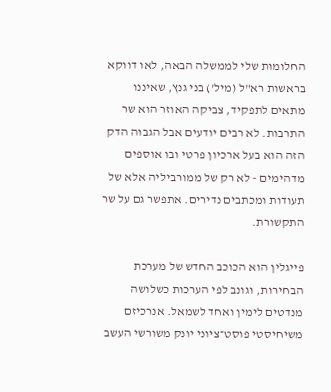החלומות שלי לממשלה הבאה, לאו דווקא בראשות רא"ל (מיל') בני גנץ, שאיננו מתאים לתפקיד, צביקה האוזר הוא שר התרבות. לא רבים יודעים אבל הגבוה הדק הזה הוא בעל ארכיון פרטי ובו אוספים מדהימים - לא רק של ממורביליה אלא של תעודות ומכתבים נדירים. אתפשר גם על שר התקשורת.

פייגלין הוא הכוכב החדש של מערכת הבחירות, וגונב לפי הערכות כשלושה מנדטים לימין ואחד לשמאל. אנרכיזם משיחיסטי פוסט־ציוני יונק משורשי העשב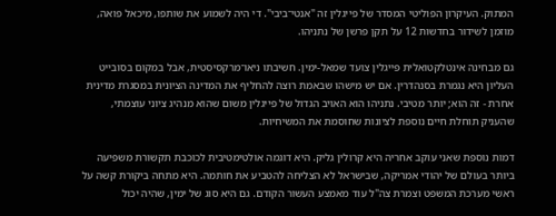המתוק. העיקרון הפוליטי המסדר של פייגלין זה "אנטי־ביבי". די היה לשמוע את שותפו, מיכאל פואה, מוזמן לשידור בחדשות 12 על תקן פרשן של נתניהו.

גם מבחינה אינטלקטואלית פייגלין צועד שמאל-ימין. חשיבתו ניאו־מרקסיסטית, אבל במקום בסובייט העליון היא נגמרת בסנהדרין. אם יש מישהו שבאמת רוצה להחליף את המדינה הציונית במסגרת מדינית אחרת - זה הוא; יותר מטיבי. נתניהו הוא האויב הגדול של פייגלין משום שהוא מנהיג ציוני עוצמתי, שהעניק תוחלת חיים נוספת לציונות שחוסמת את המשיחיות.

דמות נוספת שאני עוקב אחריה היא קרולין גליק. היא דוגמה אולטימטיבית לכוכבת תקשורת משפיעה ביותר בעולם של יהודי אמריקה, שבישראל לא הצליחה להטביע את חותמה. היא מתחה ביקורת קשה על ראשי מערכת המשפט וצמרת צה"ל עוד מאמצע העשור הקודם. גם היא סוג של ימין, שהיה יכול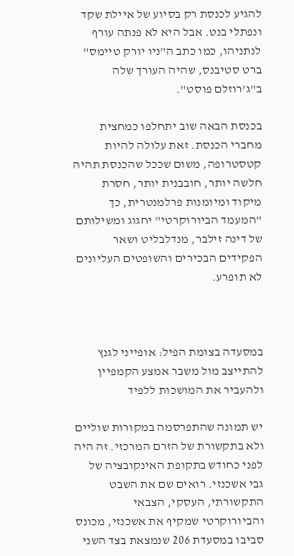להגיע לכנסת רק בסיוע של איילת שקד ונפתלי בנט. אבל היא לא פנתה עורף לנתניהו, כמו כתב ה"ניו יורק טיימס" ברט סטיבנס, שהיה העורך שלה ב"ג'רוזלם פוסט".

בכנסת הבאה שוב יתחלפו כמחצית מחברי הכנסת. זאת עלולה להיות קטסטרופה, משום שככל שהכנסת תהיה חלשה יותר, חובבנית יותר, חסרת מיקוד ומיומנות פרלמנטרית, כך "המעמד הביורוקרטי" יחגוג ומשילותם של דינה זילבר, מנדלבליט ושאר הפקידים הבכירים והשופטים העליונים לא תופרע.



במסעדה בצומת הפיל: אופייני לגנץ להתייצב מול משבר אמצע הקמפיין ולהעביר את המושכות ללפיד

יש תמונה שהתפרסמה במקורות שוליים ולא בתקשורת של הזרם המרכזי. זה היה לפני כחודש בתקופת האינקובציה של גבי אשכנזי. רואים שם את השבט התקשורתי, העסקי, הצבאי והביורוקרטי שמקיף את אשכנזי, מכונס סביבו במסעדת 206 שנמצאת בצד השני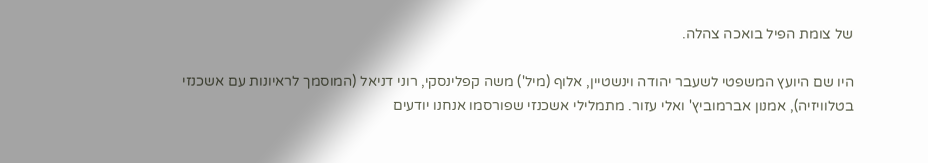של צומת הפיל בואכה צהלה.

היו שם היועץ המשפטי לשעבר יהודה וינשטיין, אלוף (מיל') משה קפלינסקי, רוני דניאל (המוסמך לראיונות עם אשכנזי בטלוויזיה), אמנון אברמוביץ' ואלי עזור. מתמלילי אשכנזי שפורסמו אנחנו יודעים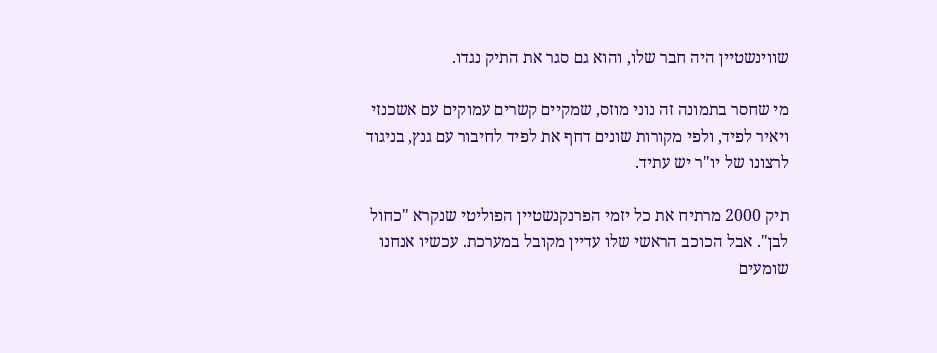שווינשטיין היה חבר שלו, והוא גם סגר את התיק נגדו.

מי שחסר בתמונה זה נוני מוזס, שמקיים קשרים עמוקים עם אשכנזי ויאיר לפיד, ולפי מקורות שונים דחף את לפיד לחיבור עם גנץ, בניגוד לרצונו של יו"ר יש עתיד.

תיק 2000 מרתיח את כל יזמי הפרנקנשטיין הפוליטי שנקרא "כחול לבן". אבל הכוכב הראשי שלו עדיין מקובל במערכת. עכשיו אנחנו שומעים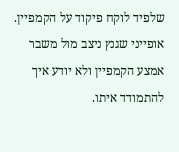שלפיד לוקח פיקוד על הקמפיין. אופייני שגנץ ניצב מול משבר אמצע הקמפיין ולא יודע איך להתמודד איתו.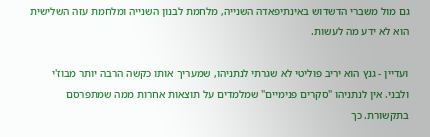גם מול משברי הדשדוש באינתיפאדה השנייה, מלחמת לבנון השנייה ומלחמת עזה השלישית הוא לא ידע מה לעשות.

ועדיין - גנץ הוא יריב פוליטי לא שגרתי לנתניהו, שמעריך אותו כקשה הרבה יותר מבוז'י ולבני. אין לנתניהו "סקרים פנימיים" שמלמדים על תוצאות אחרות ממה שמתפרסם בתקשורת. כך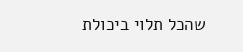שהכל תלוי ביכולת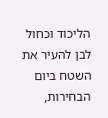הליכוד וכחול לבן להעיר את השטח ביום הבחירות,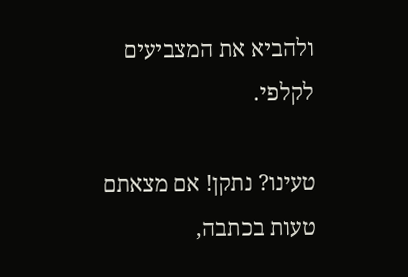ולהביא את המצביעים לקלפי.

טעינו? נתקן! אם מצאתם טעות בכתבה,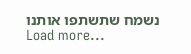נשמח שתשתפו אותנו
Load more...